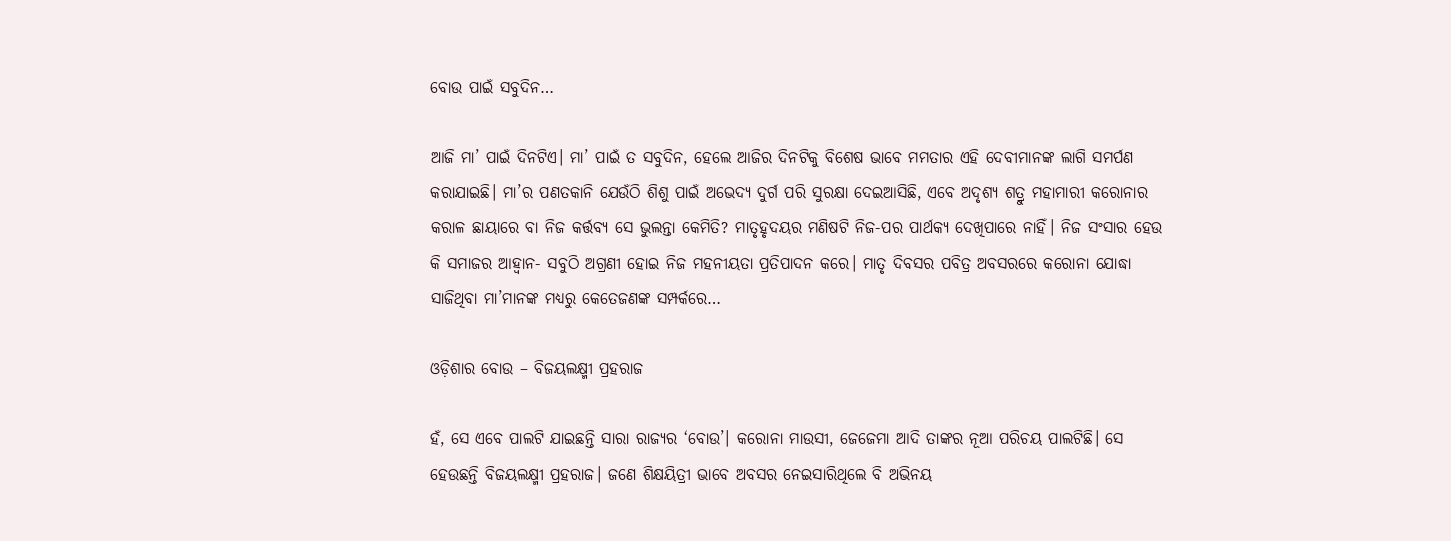ବୋଉ ପାଇଁ ସବୁଦିନ…

ଆଜି ମା’ ପାଇଁ ଦିନଟିଏ। ମା’ ପାଇଁ ତ ସବୁଦିନ, ହେଲେ ଆଜିର ଦିନଟିକୁ ବିଶେଷ ଭାବେ ମମତାର ଏହି ଦେବୀମାନଙ୍କ ଲାଗି ସମର୍ପଣ କରାଯାଇଛି। ମା’ର ପଣତକାନି ଯେଉଁଠି ଶିଶୁ ପାଇଁ ଅଭେଦ୍ୟ ଦୁର୍ଗ ପରି ସୁରକ୍ଷା ଦେଇଆସିଛି, ଏବେ ଅଦୃଶ୍ୟ ଶତ୍ରୁ ମହାମାରୀ କରୋନାର କରାଳ ଛାୟାରେ ବା ନିଜ କର୍ତ୍ତବ୍ୟ ସେ ଭୁଲନ୍ତା କେମିତି? ମାତୃହୃଦୟର ମଣିଷଟି ନିଜ-ପର ପାର୍ଥକ୍ୟ ଦେଖିପାରେ ନାହିଁ। ନିଜ ସଂସାର ହେଉ କି ସମାଜର ଆହ୍ୱାନ- ସବୁଠି ଅଗ୍ରଣୀ ହୋଇ ନିଜ ମହନୀୟତା ପ୍ରତିପାଦନ କରେ। ମାତୃ ଦିବସର ପବିତ୍ର ଅବସରରେ କରୋନା ଯୋଦ୍ଧା ସାଜିଥିବା ମା’ମାନଙ୍କ ମଧ୍ୟରୁ କେତେଜଣଙ୍କ ସମ୍ପର୍କରେ…

ଓଡ଼ିଶାର ବୋଉ – ବିଜୟଲକ୍ଷ୍ମୀ ପ୍ରହରାଜ

ହଁ, ସେ ଏବେ ପାଲଟି ଯାଇଛନ୍ତି ସାରା ରାଜ୍ୟର ‘ବୋଉ’। କରୋନା ମାଉସୀ, ଜେଜେମା ଆଦି ତାଙ୍କର ନୂଆ ପରିଚୟ ପାଲଟିଛି। ସେ ହେଉଛନ୍ତି ବିଜୟଲକ୍ଷ୍ମୀ ପ୍ରହରାଜ। ଜଣେ ଶିକ୍ଷୟିତ୍ରୀ ଭାବେ ଅବସର ନେଇସାରିଥିଲେ ବି ଅଭିନୟ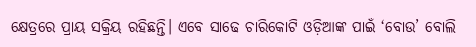କ୍ଷେତ୍ରରେ ପ୍ରାୟ ସକ୍ରିୟ ରହିଛନ୍ତି। ଏବେ ସାଢେ ଚାରିକୋଟି ଓଡ଼ିଆଙ୍କ ପାଇଁ ‘ବୋଉ’ ବୋଲି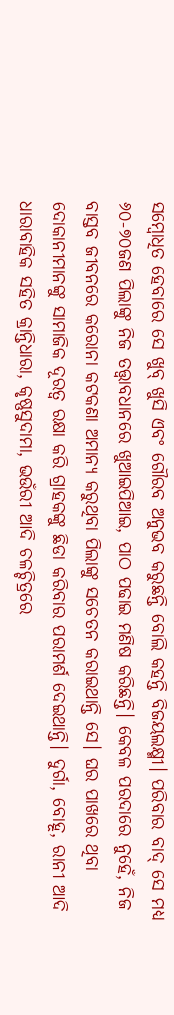ସମ୍ବୋଧିତ ହେବାରେ ସେ ଖୁବ୍‍ ଖୁସି ଏବଂ ଗୌରବ ଅନୁଭବ କରୁଛନ୍ତି ବୋଲି କହନ୍ତି ବିଜୟଲକ୍ଷ୍ମୀ। ପରିବାର ବାଦ୍‍ ସେ ମଧ୍ୟ ୬୦-୭୦ଜଣ ପିଲାଙ୍କୁ ନିଜ ତତ୍ତ୍ୱାବଧାନରେ ଖୁଆଇପିଆଇ, ପାଠ ପଢାଇ ମଣିଷ କରିଛନ୍ତି। କେବଳ ପରଦାରେ ନୁହେଁ, ନିଜ ବାସ୍ତବ ଜୀବନରେ କରୋନା କଟକଣା ଅମାନ୍ୟ କରୁଥିବା ପିଲାଙ୍କୁ ସଚେତନ କରାଇଥାନ୍ତି ସେ। ଘର ପାଖରେ ଥିବା ଦୋକାନୀମାନଙ୍କୁ ସାମାଜିକ ଦୂରତ୍ୱ ରକ୍ଷା କରି ଗ୍ରାହକଙ୍କୁ ଛିଡା କରିବାର ପରାମର୍ଶ ଦେଇଥାନ୍ତି। ଦୁର୍ଗା, ବୋହୂ, ରାନୀ ଆଦି ଧାରାବାହିକ ସହିତ କ୍ରାନ୍ତିଧାରା, କୃଷ୍ଣସୁଦାମା, ଭଉଁରୀ ଆଦି ଚଳଚ୍ଚିତ୍ରରେ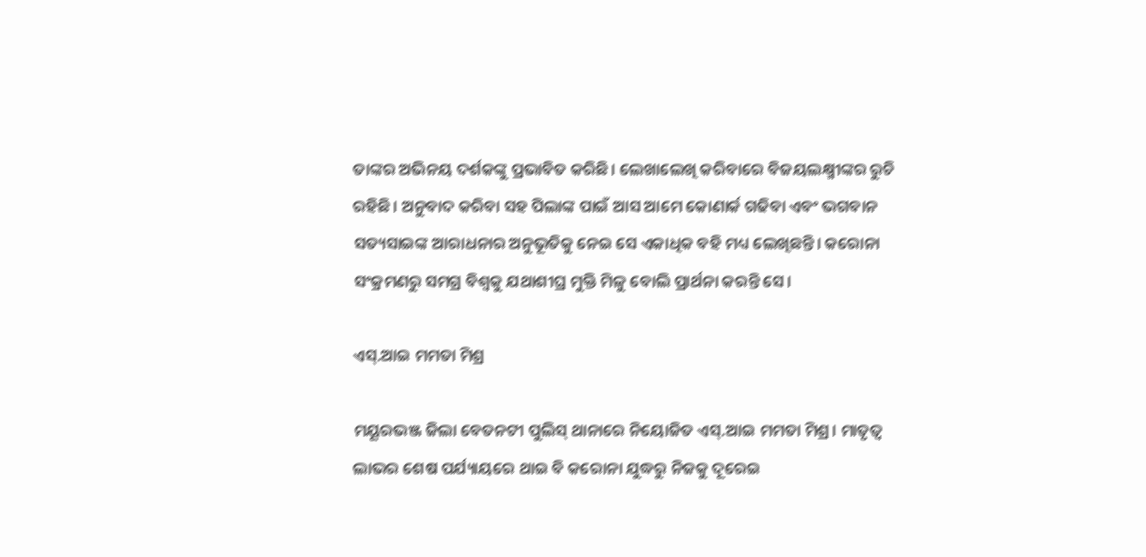ତାଙ୍କର ଅଭିନୟ ଦର୍ଶକଙ୍କୁ ପ୍ରଭାବିତ କରିଛି। ଲେଖାଲେଖି କରିବାରେ ବିଜୟଲକ୍ଷ୍ମୀଙ୍କର ରୁଚି ରହିଛି। ଅନୁବାଦ କରିବା ସହ ପିଲାଙ୍କ ପାଇଁ ଆସ ଆମେ କୋଣାର୍କ ଗଢିବା ଏବଂ ଭଗବାନ ସତ୍ୟସାଇଙ୍କ ଆରାଧନାର ଅନୁଭୂତିକୁ ନେଇ ସେ ଏକାଧିକ ବହି ମଧ୍ୟ ଲେଖିଛନ୍ତି। କରୋନା ସଂକ୍ରମଣରୁ ସମଗ୍ର ବିଶ୍ୱକୁ ଯଥାଶୀଘ୍ର ମୁକ୍ତି ମିଳୁ ବୋଲି ପ୍ରାର୍ଥନା କରନ୍ତି ସେ।

ଏସ୍‍.ଆଇ ମମତା ମିଶ୍ର

ମୟୂରଭଞ୍ଜ ଜିଲା ବେତନଟୀ ପୁଲିସ୍‍ ଥାନାରେ ନିୟୋଜିତ ଏସ୍‍.ଆଇ ମମତା ମିଶ୍ର। ମାତୃତ୍ୱ ଲାଭର ଶେଷ ପର୍ଯ୍ୟାୟରେ ଥାଇ ବି କରୋନା ଯୁଦ୍ଧରୁ ନିଜକୁ ଦୂରେଇ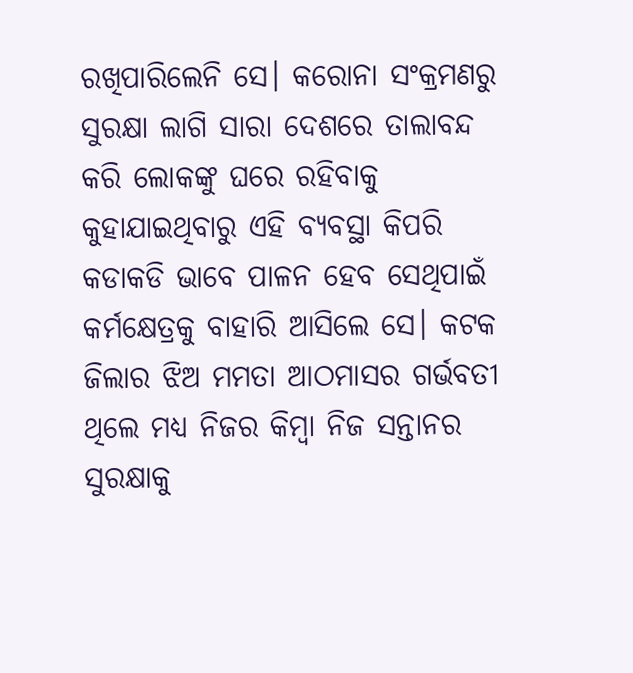ରଖିପାରିଲେନି ସେ। କରୋନା ସଂକ୍ରମଣରୁ ସୁରକ୍ଷା ଲାଗି ସାରା ଦେଶରେ ତାଲାବନ୍ଦ କରି ଲୋକଙ୍କୁ ଘରେ ରହିବାକୁ କୁହାଯାଇଥିବାରୁ ଏହି ବ୍ୟବସ୍ଥା କିପରି କଡାକଡି ଭାବେ ପାଳନ ହେବ ସେଥିପାଇଁ କର୍ମକ୍ଷେତ୍ରକୁ ବାହାରି ଆସିଲେ ସେ। କଟକ ଜିଲାର ଝିଅ ମମତା ଆଠମାସର ଗର୍ଭବତୀ ଥିଲେ ମଧ୍ୟ ନିଜର କିମ୍ବା ନିଜ ସନ୍ତାନର ସୁରକ୍ଷାକୁ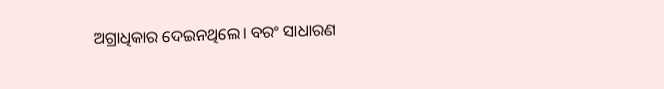ଅଗ୍ରାଧିକାର ଦେଇନଥିଲେ। ବରଂ ସାଧାରଣ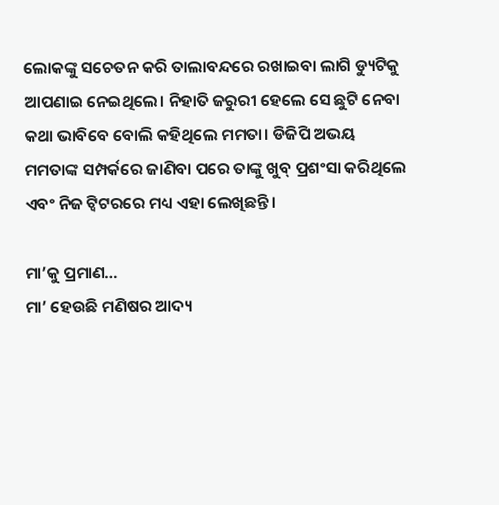ଲୋକଙ୍କୁ ସଚେତନ କରି ତାଲାବନ୍ଦରେ ରଖାଇବା ଲାଗି ଡ୍ୟୁଟିକୁ ଆପଣାଇ ନେଇଥିଲେ। ନିହାତି ଜରୁରୀ ହେଲେ ସେ ଛୁଟି ନେବା କଥା ଭାବିବେ ବୋଲି କହିଥିଲେ ମମତା। ଡିଜିପି ଅଭୟ ମମତାଙ୍କ ସମ୍ପର୍କରେ ଜାଣିବା ପରେ ତାଙ୍କୁ ଖୁବ୍‍ ପ୍ରଶଂସା କରିଥିଲେ ଏବଂ ନିଜ ଟ୍ୱିଟରରେ ମଧ୍ୟ ଏହା ଲେଖିଛନ୍ତି।

ମା’କୁ ପ୍ରମାଣ…
ମା’ ହେଉଛି ମଣିଷର ଆଦ୍ୟ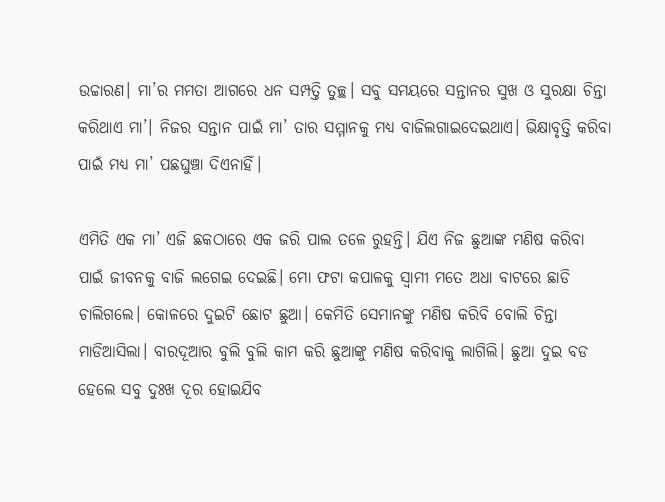ଉଚ୍ଚାରଣ। ମା’ର ମମତା ଆଗରେ ଧନ ସମ୍ପତ୍ତି ତୁଚ୍ଛ। ସବୁ ସମୟରେ ସନ୍ତାନର ସୁଖ ଓ ସୁରକ୍ଷା ଚିନ୍ତା କରିଥାଏ ମା’। ନିଜର ସନ୍ତାନ ପାଇଁ ମା’ ତାର ସମ୍ମାନକୁ ମଧ୍ୟ ବାଜିଲଗାଇଦେଇଥାଏ। ଭିକ୍ଷାବୃତ୍ତି କରିବା ପାଇଁ ମଧ୍ୟ ମା’ ପଛଘୁଞ୍ଚା ଦିଏନାହିଁ।

ଏମିତି ଏକ ମା’ ଏଜି ଛକଠାରେ ଏକ ଜରି ପାଲ ତଳେ ରୁହନ୍ତି। ଯିଏ ନିଜ ଛୁଆଙ୍କ ମଣିଷ କରିବା ପାଇଁ ଜୀବନକୁ ବାଜି ଲଗେଇ ଦେଇଛି। ମୋ ଫଟା କପାଳକୁ ସ୍ୱାମୀ ମତେ ଅଧା ବାଟରେ ଛାଡି ଚାଲିଗଲେ। କୋଳରେ ଦୁଇଟି ଛୋଟ ଛୁଆ। କେମିତି ସେମାନଙ୍କୁ ମଣିଷ କରିବି ବୋଲି ଚିନ୍ତା ମାଡିଆସିଲା। ବାରଦୂଆର ବୁଲି ବୁଲି କାମ କରି ଛୁଆଙ୍କୁ ମଣିଷ କରିବାକୁ ଲାଗିଲି। ଛୁଆ ଦୁଇ ବଡ ହେଲେ ସବୁ ଦୁଃଖ ଦୂର ହୋଇଯିବ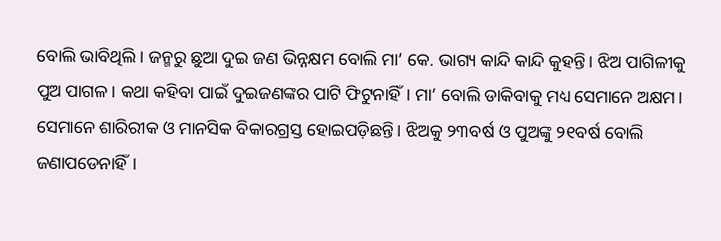ବୋଲି ଭାବିଥିଲି। ଜନ୍ମରୁ ଛୁଆ ଦୁଇ ଜଣ ଭିନ୍ନକ୍ଷମ ବୋଲି ମା’ କେ. ଭାଗ୍ୟ କାନ୍ଦି କାନ୍ଦି କୁହନ୍ତି। ଝିଅ ପାଗିଳୀକୁ ପୁଅ ପାଗଳ। କଥା କହିବା ପାଇଁ ଦୁଇଜଣଙ୍କର ପାଟି ଫିଟୁନାହିଁ। ମା’ ବୋଲି ଡାକିବାକୁ ମଧ୍ୟ ସେମାନେ ଅକ୍ଷମ। ସେମାନେ ଶାରିରୀକ ଓ ମାନସିକ ବିକାରଗ୍ରସ୍ତ ହୋଇପଡ଼ିଛନ୍ତି। ଝିଅକୁ ୨୩ବର୍ଷ ଓ ପୁଅଙ୍କୁ ୨୧ବର୍ଷ ବୋଲି ଜଣାପଡେନାହିଁ।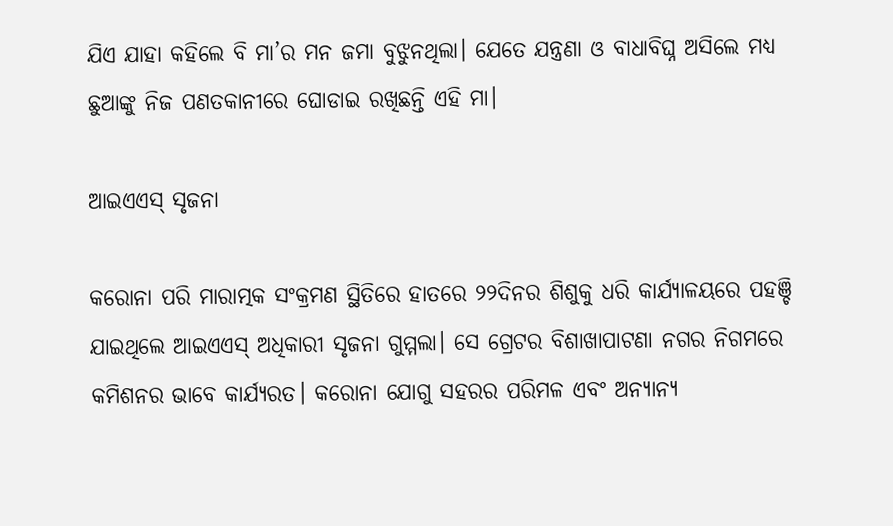ଯିଏ ଯାହା କହିଲେ ବି ମା’ର ମନ ଜମା ବୁଝୁନଥିଲା। ଯେତେ ଯନ୍ତ୍ରଣା ଓ ବାଧାବିଘ୍ନ ଅସିଲେ ମଧ୍ୟ ଛୁଆଙ୍କୁ ନିଜ ପଣତକାନୀରେ ଘୋଡାଇ ରଖିଛନ୍ତି ଏହି ମା।

ଆଇଏଏସ୍‍ ସୃଜନା

କରୋନା ପରି ମାରାତ୍ମକ ସଂକ୍ରମଣ ସ୍ଥିତିରେ ହାତରେ ୨୨ଦିନର ଶିଶୁକୁ ଧରି କାର୍ଯ୍ୟାଳୟରେ ପହଞ୍ଚି ଯାଇଥିଲେ ଆଇଏଏସ୍‍ ଅଧିକାରୀ ସୃଜନା ଗୁମ୍ମଲା। ସେ ଗ୍ରେଟର ବିଶାଖାପାଟଣା ନଗର ନିଗମରେ କମିଶନର ଭାବେ କାର୍ଯ୍ୟରତ। କରୋନା ଯୋଗୁ ସହରର ପରିମଳ ଏବଂ ଅନ୍ୟାନ୍ୟ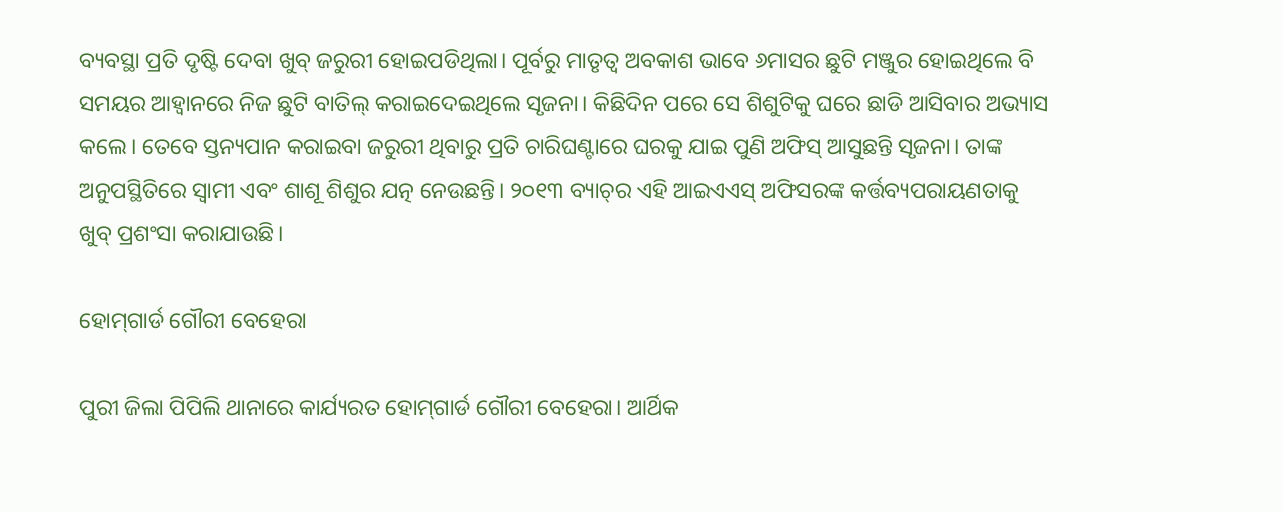ବ୍ୟବସ୍ଥା ପ୍ରତି ଦୃଷ୍ଟି ଦେବା ଖୁବ୍‍ ଜରୁରୀ ହୋଇପଡିଥିଲା। ପୂର୍ବରୁ ମାତୃତ୍ୱ ଅବକାଶ ଭାବେ ୬ମାସର ଛୁଟି ମଞ୍ଜୁର ହୋଇଥିଲେ ବି ସମୟର ଆହ୍ୱାନରେ ନିଜ ଛୁଟି ବାତିଲ୍‍ କରାଇଦେଇଥିଲେ ସୃଜନା। କିଛିଦିନ ପରେ ସେ ଶିଶୁଟିକୁ ଘରେ ଛାଡି ଆସିବାର ଅଭ୍ୟାସ କଲେ। ତେବେ ସ୍ତନ୍ୟପାନ କରାଇବା ଜରୁରୀ ଥିବାରୁ ପ୍ରତି ଚାରିଘଣ୍ଟାରେ ଘରକୁ ଯାଇ ପୁଣି ଅଫିସ୍‍ ଆସୁଛନ୍ତି ସୃଜନା। ତାଙ୍କ ଅନୁପସ୍ଥିତିରେ ସ୍ୱାମୀ ଏବଂ ଶାଶୂ ଶିଶୁର ଯତ୍ନ ନେଉଛନ୍ତି। ୨୦୧୩ ବ୍ୟାଚ୍‍ର ଏହି ଆଇଏଏସ୍‍ ଅଫିସରଙ୍କ କର୍ତ୍ତବ୍ୟପରାୟଣତାକୁ ଖୁବ୍‍ ପ୍ରଶଂସା କରାଯାଉଛି।

ହୋମ୍‍ଗାର୍ଡ ଗୌରୀ ବେହେରା

ପୁରୀ ଜିଲା ପିପିଲି ଥାନାରେ କାର୍ଯ୍ୟରତ ହୋମ୍‍ଗାର୍ଡ ଗୌରୀ ବେହେରା। ଆର୍ଥିକ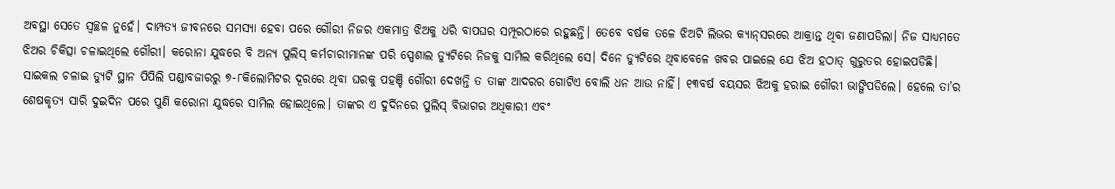ଅବସ୍ଥା ସେତେ ସ୍ୱଚ୍ଛଳ ନୁହେଁ। ଦାମ୍ପତ୍ୟ ଜୀବନରେ ସମସ୍ୟା ହେବା ପରେ ଗୌରୀ ନିଜର ଏକମାତ୍ର ଝିଅକୁ ଧରି ବାପଘର ସମ୍ପୂରଠାରେ ରହୁଛନ୍ତି। ତେବେ ବର୍ଷକ ତଳେ ଝିଅଟି ଲିଭର କ୍ୟାନ୍‍ସରରେ ଆକ୍ରାନ୍ତ ଥିବା ଜଣାପଡିଲା। ନିଜ ସାଧ୍ୟମତେ ଝିଅର ଚିକିତ୍ସା ଚଳାଇଥିଲେ ଗୌରୀ। କରୋନା ଯୁଦ୍ଧରେ ବି ଅନ୍ୟ ପୁଲିସ୍‍ କର୍ମଚାରୀମାନଙ୍କ ପରି ସ୍ପେଶାଲ ଡ୍ୟୁଟିରେ ନିଜକୁ ସାମିଲ କରିଥିଲେ ସେ। ଦିନେ ଡ୍ୟୁଟିରେ ଥିବାବେଳେ ଖବର ପାଇଲେ ଯେ ଝିଅ ହଠାତ୍‍ ଗୁରୁତର ହୋଇପଡିଛି। ସାଇକଲ ଚଳାଇ ଡ୍ୟୁଟି ସ୍ଥାନ ପିପିଲି ପଣ୍ଡାବଜାରରୁ ୭-୮କିଲୋମିଟର ଦୂରରେ ଥିବା ଘରକୁ ପହଞ୍ଚି ଗୌରୀ ଦେଖନ୍ତି ତ ତାଙ୍କ ଆଦରର ଗୋଟିଏ ବୋଲି ଧନ ଆଉ ନାହିଁ। ୧୩ବର୍ଷ ବୟସର ଝିଅକୁ ହରାଇ ଗୌରୀ ଭାଙ୍ଗିପଡିଲେ। ହେଲେ ତା’ର ଶେଷକୃତ୍ୟ ସାରି ଦୁଇଦିନ ପରେ ପୁଣି କରୋନା ଯୁଦ୍ଧରେ ସାମିଲ ହୋଇଥିଲେ। ତାଙ୍କର ଏ ଦୁର୍ଦିନରେ ପୁଲିସ୍‍ ବିଭାଗର ଅଧିକାରୀ ଏବଂ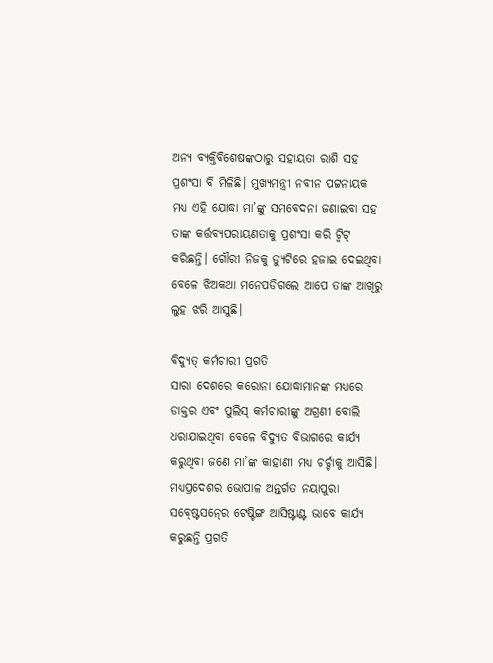ଅନ୍ୟ ବ୍ୟକ୍ତିବିଶେଷଙ୍କଠାରୁ ସହାୟତା ରାଶି ସହ ପ୍ରଶଂସା ବି ମିଳିଛି। ମୁଖ୍ୟମନ୍ତ୍ରୀ ନବୀନ ପଟ୍ଟନାୟକ ମଧ୍ୟ ଏହି ଯୋଦ୍ଧା ମା’ଙ୍କୁ ସମବେଦନା ଜଣାଇବା ସହ ତାଙ୍କ କର୍ତ୍ତବ୍ୟପରାୟଣତାକୁ ପ୍ରଶଂସା କରି ଟ୍ୱିଟ୍‍ କରିଛନ୍ତି। ଗୌରୀ ନିଜକୁ ଡ୍ୟୁଟିରେ ହଜାଇ ଦେଇଥିବା ବେଳେ ଝିଅକଥା ମନେପଡିଗଲେ ଆପେ ତାଙ୍କ ଆଖିରୁ ଲୁହ ଝରି ଆସୁଛି।

ବିଦ୍ୟୁତ୍‌ କର୍ମଚାରୀ ପ୍ରଗତି
ସାରା ଦେଶରେ କରୋନା ଯୋଦ୍ଧାମାନଙ୍କ ମଧ୍ୟରେ ଡାକ୍ତର ଏବଂ ପୁଲିସ୍‍ କର୍ମଚାରୀଙ୍କୁ ଅଗ୍ରଣୀ ବୋଲି ଧରାଯାଇଥିବା ବେଳେ ବିଦ୍ୟୁତ ବିଭାଗରେ କାର୍ଯ୍ୟ କରୁଥିବା ଜଣେ ମା’ଙ୍କ କାହାଣୀ ମଧ୍ୟ ଚର୍ଚ୍ଚାକୁ ଆସିଛି। ମଧ୍ୟପ୍ରଦେଶର ଭୋପାଳ ଅନ୍ତର୍ଗତ ନୟାପୁରା ସବ୍‍ଷ୍ଟେସନ୍‍ରେ ଟେଷ୍ଟିଙ୍ଗ ଆସିଷ୍ଟାଣ୍ଟ ଭାବେ କାର୍ଯ୍ୟ କରୁଛନ୍ତି ପ୍ରଗତି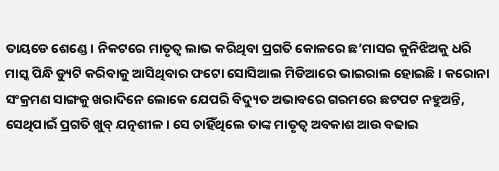ତାୟଡେ ଶେଣ୍ଡେ। ନିକଟରେ ମାତୃତ୍ୱ ଲାଭ କରିଥିବା ପ୍ରଗତି କୋଳରେ ଛ’ମାସର କୁନିଝିଅକୁ ଧରି ମାସ୍କ ପିନ୍ଧି ଡ୍ୟୁଟି କରିବାକୁ ଆସିଥିବାର ଫଟୋ ସୋସିଆଲ ମିଡିଆରେ ଭାଇରାଲ ହୋଇଛି। କରୋନା ସଂକ୍ରମଣ ସାଙ୍ଗକୁ ଖରାଦିନେ ଲୋକେ ଯେପରି ବିଦ୍ୟୁତ ଅଭାବରେ ଗରମରେ ଛଟପଟ ନହୁଅନ୍ତି, ସେଥିପାଇଁ ପ୍ରଗତି ଖୁବ୍‍ ଯତ୍ନଶୀଳ। ସେ ଚାହିଁଥିଲେ ତାଙ୍କ ମାତୃତ୍ୱ ଅବକାଶ ଆଉ ବଢାଇ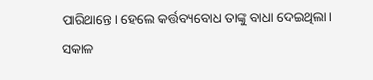ପାରିଥାନ୍ତେ। ହେଲେ କର୍ତ୍ତବ୍ୟବୋଧ ତାଙ୍କୁ ବାଧା ଦେଇଥିଲା। ସକାଳ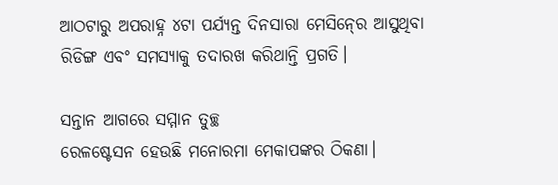ଆଠଟାରୁ ଅପରାହ୍ନ ୪ଟା ପର୍ଯ୍ୟନ୍ତ ଦିନସାରା ମେସିନ୍‍ରେ ଆସୁଥିବା ରିଡିଙ୍ଗ ଏବଂ ସମସ୍ୟାକୁ ତଦାରଖ କରିଥାନ୍ତି ପ୍ରଗତି।

ସନ୍ତାନ ଆଗରେ ସମ୍ମାନ ତୁଚ୍ଛ
ରେଳଷ୍ଟେସନ ହେଉଛି ମନୋରମା ମେକାପଙ୍କର ଠିକଣା।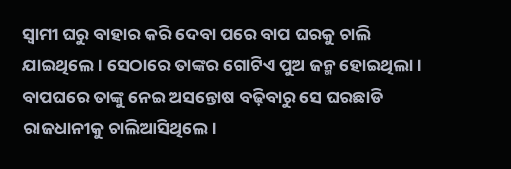ସ୍ୱାମୀ ଘରୁ ବାହାର କରି ଦେବା ପରେ ବାପ ଘରକୁ ଚାଲି ଯାଇଥିଲେ। ସେଠାରେ ତାଙ୍କର ଗୋଟିଏ ପୁଅ ଜନ୍ମ ହୋଇଥିଲା। ବାପଘରେ ତାଙ୍କୁ ନେଇ ଅସନ୍ତୋଷ ବଢ଼ିବାରୁ ସେ ଘରଛାଡି ରାଜଧାନୀକୁ ଚାଲିଆସିଥିଲେ।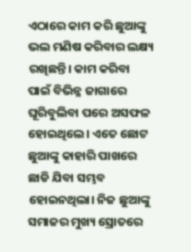ଏଠାରେ କାମ କରି ଛୁଆଙ୍କୁ ଭଲ ମଣିଷ କରିବାର ଲକ୍ଷ୍ୟ ରଖିଛନ୍ତି। କାମ କରିବା ପାଇଁ ବିଭିନ୍ନ ଜାଗାରେ ଘୂରିବୁଲିବା ପରେ ଅସଫଳ ହୋଇଥିଲେ। ଏତେ ଛୋଟ ଛୁଆଙ୍କୁ କାହାରି ପାଖରେ ଛାଡି ଯିବା ସମ୍ଭବ ହୋଇନଥିଲା। ନିଜ ଛୁଆଙ୍କୁ ସମାଜର ମୁଖ୍ୟ ସ୍ରୋତରେ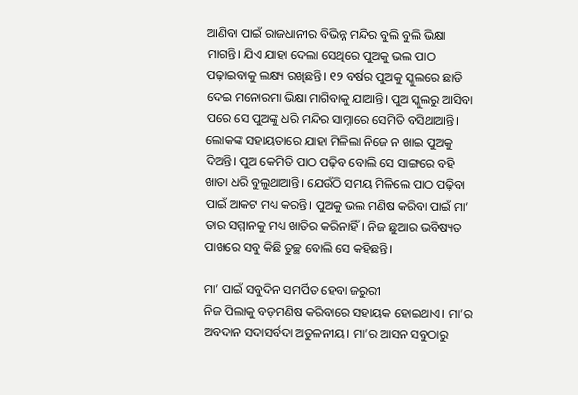ଆଣିବା ପାଇଁ ରାଜଧାନୀର ବିଭିନ୍ନ ମନ୍ଦିର ବୁଲି ବୁଲି ଭିକ୍ଷା ମାଗନ୍ତି। ଯିଏ ଯାହା ଦେଲା ସେଥିରେ ପୁଅକୁ ଭଲ ପାଠ ପଢ଼ାଇବାକୁ ଲକ୍ଷ୍ୟ ରଖିଛନ୍ତି। ୧୨ ବର୍ଷର ପୁଅକୁ ସ୍କୁଲରେ ଛାଡି ଦେଇ ମନୋରମା ଭିକ୍ଷା ମାଗିବାକୁ ଯାଆନ୍ତି। ପୁଅ ସ୍କୁଲରୁ ଆସିବା ପରେ ସେ ପୁଅଙ୍କୁ ଧରି ମନ୍ଦିର ସାମ୍ନାରେ ସେମିତି ବସିଥାଆନ୍ତି। ଲୋକଙ୍କ ସହାୟତାରେ ଯାହା ମିଳିଲା ନିଜେ ନ ଖାଇ ପୁଅକୁ ଦିଅନ୍ତି। ପୁଅ କେମିତି ପାଠ ପଢ଼ିବ ବୋଲି ସେ ସାଙ୍ଗରେ ବହି ଖାତା ଧରି ବୁଲୁଥାଆନ୍ତି। ଯେଉଁଠି ସମୟ ମିଳିଲେ ପାଠ ପଢ଼ିବା ପାଇଁ ଆକଟ ମଧ୍ୟ କରନ୍ତି। ପୁଅକୁ ଭଲ ମଣିଷ କରିବା ପାଇଁ ମା’ ତାର ସମ୍ମାନକୁ ମଧ୍ୟ ଖାତିର କରିନାହିଁ। ନିଜ ଛୁଆର ଭବିଷ୍ୟତ ପାଖରେ ସବୁ କିଛି ତୁଚ୍ଛ ବୋଲି ସେ କହିଛନ୍ତି।

ମା’ ପାଇଁ ସବୁଦିନ ସମର୍ପିତ ହେବା ଜରୁରୀ
ନିଜ ପିଲାକୁ ବଡ଼ମଣିଷ କରିବାରେ ସହାୟକ ହୋଇଥାଏ। ମା’ର ଅବଦାନ ସଦାସର୍ବଦା ଅତୁଳନୀୟ। ମା’ର ଆସନ ସବୁଠାରୁ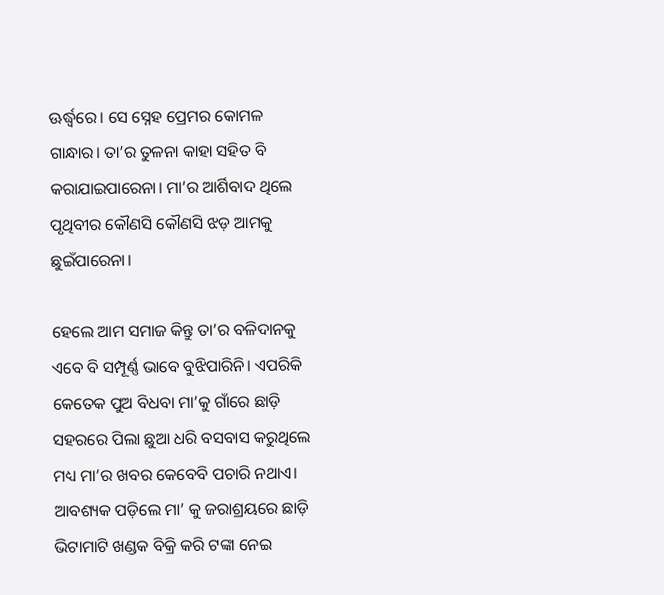ଊର୍ଦ୍ଧ୍ବରେ। ସେ ସ୍ନେହ ପ୍ରେମର କୋମଳ ଗାନ୍ଧାର। ତା’ର ତୁଳନା କାହା ସହିତ ବି କରାଯାଇପାରେନା। ମା’ର ଆର୍ଶିବାଦ ଥିଲେ ପୃଥିବୀର କୌଣସି କୌଣସି ଝଡ଼ ଆମକୁ ଛୁଇଁପାରେନା।

ହେଲେ ଆମ ସମାଜ କିନ୍ତୁ ତା’ର ବଳିଦାନକୁ ଏବେ ବି ସମ୍ପୂର୍ଣ୍ଣ ଭାବେ ବୁଝିପାରିନି। ଏପରିକି କେତେକ ପୁଅ ବିଧବା ମା’କୁ ଗାଁରେ ଛାଡ଼ି ସହରରେ ପିଲା ଛୁଆ ଧରି ବସବାସ କରୁଥିଲେ ମଧ୍ୟ ମା’ର ଖବର କେବେବି ପଚାରି ନଥାଏ। ଆବଶ୍ୟକ ପଡ଼ିଲେ ମା’ କୁ ଜରାଶ୍ରୟରେ ଛାଡ଼ି ଭିଟାମାଟି ଖଣ୍ଡକ ବିକ୍ରି କରି ଟଙ୍କା ନେଇ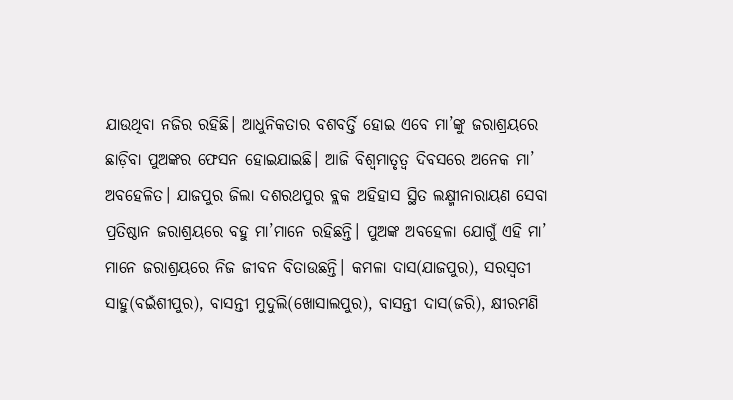ଯାଉଥିବା ନଜିର ରହିଛି। ଆଧୁନିକତାର ବଶବର୍ତ୍ତି ହୋଇ ଏବେ ମା’ଙ୍କୁ ଜରାଶ୍ରୟରେ ଛାଡ଼ିବା ପୁଅଙ୍କର ଫେସନ ହୋଇଯାଇଛି। ଆଜି ବିଶ୍ବମାତୃତ୍ବ ଦିବସରେ ଅନେକ ମା’ ଅବହେଳିତ। ଯାଜପୁର ଜିଲା ଦଶରଥପୁର ବ୍ଲକ ଅହିହାସ ସ୍ଥିତ ଲକ୍ଷ୍ମୀନାରାୟଣ ସେବା ପ୍ରତିଷ୍ଠାନ ଜରାଶ୍ରୟରେ ବହୁ ମା’ମାନେ ରହିଛନ୍ତି। ପୁଅଙ୍କ ଅବହେଳା ଯୋଗୁଁ ଏହି ମା’ ମାନେ ଜରାଶ୍ରୟରେ ନିଜ ଜୀବନ ବିତାଉଛନ୍ତି। କମଳା ଦାସ(ଯାଜପୁର), ସରସ୍ୱତୀ ସାହୁ(ବଇଁଶୀପୁର), ବାସନ୍ତୀ ମୁଦୁଲି(ଖୋସାଲପୁର), ବାସନ୍ତୀ ଦାସ(ଜରି), କ୍ଷୀରମଣି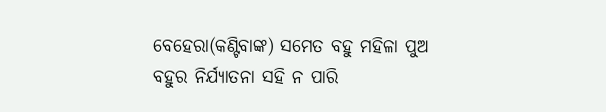ବେହେରା(କଣ୍ଟିବାଙ୍କ) ସମେତ ବହୁ ମହିଳା ପୁଅ ବହୁର ନିର୍ଯ୍ୟାତନା ସହି ନ ପାରି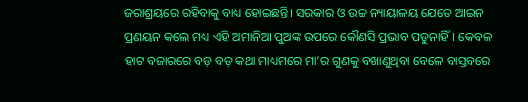ଜରାଶ୍ରୟରେ ରହିବାକୁ ବାଧ୍ୟ ହୋଇଛନ୍ତି। ସରକାର ଓ ଉଚ୍ଚ ନ୍ୟାୟାଳୟ ଯେତେ ଆଇନ ପ୍ରଣୟନ କଲେ ମଧ୍ୟ ଏହି ଅମାନିଆ ପୁଅଙ୍କ ଉପରେ କୌଣସି ପ୍ରଭାବ ପଡୁନାହିଁ। କେବଳ ହାଟ ବଜାରରେ ବଡ଼ ବଡ଼ କଥା ମାଧ୍ୟମରେ ମା’ର ଗୁଣକୁ ବଖାଣୁଥିବା ବେଳେ ବାସ୍ତବରେ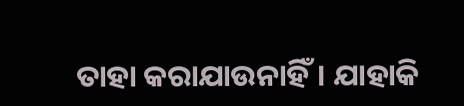ତାହା କରାଯାଉନାହିଁ। ଯାହାକି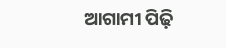ଆଗାମୀ ପିଢ଼ି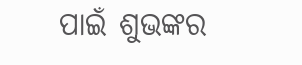ପାଇଁ ଶୁଭଙ୍କର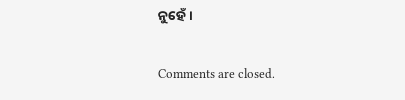ନୁହେଁ।

Comments are closed.